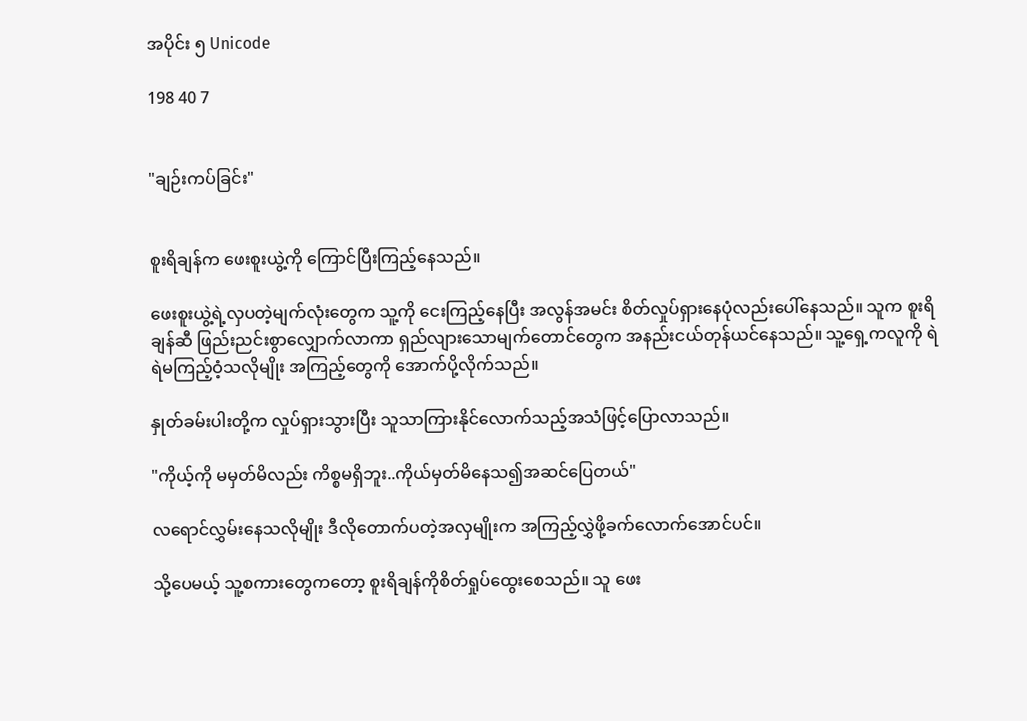အပိုင်း ၅ Unicode

198 40 7


"ချဉ်းကပ်ခြင်း"


စူးရိချန်က ဖေးစူးယွဲ့ကို ကြောင်ပြီးကြည့်နေသည်။

ဖေးစူးယွဲ့ရဲ့လှပတဲ့မျက်လုံးတွေက သူ့ကို‌ ငေးကြည့်နေပြီး အလွန်အမင်း စိတ်လှုပ်ရှားနေပုံလည်းပေါ်နေသည်။ သူက စူးရိချန်ဆီ ဖြည်းညင်းစွာလျှောက်လာကာ ရှည်လျားသောမျက်တောင်တွေက အနည်းငယ်တုန်ယင်နေသည်။ သူ့ရှေ့ကလူကို ရဲရဲမကြည့်ဝံ့သလိုမျိုး အကြည့်တွေကို အောက်ပို့လိုက်သည်။

နှုတ်ခမ်းပါးတို့က လှုပ်ရှားသွားပြီး သူသာကြားနိုင်လောက်သည့်အသံဖြင့်ပြောလာသည်။

"ကိုယ့်ကို မမှတ်မိလည်း ကိစ္စမရှိဘူး..ကိုယ်မှတ်မိနေသ၍အဆင်ပြေတယ်"

လရောင်လွှမ်းနေသလိုမျိုး ဒီလိုတောက်ပတဲ့အလှမျိုးက အကြည့်လွှဲဖို့ခက်လောက်အောင်ပင်။

သို့ပေမယ့် သူ့စကားတွေကတော့ စူးရိချန်ကိုစိတ်ရှုပ်ထွေးစေသည်။ သူ ဖေး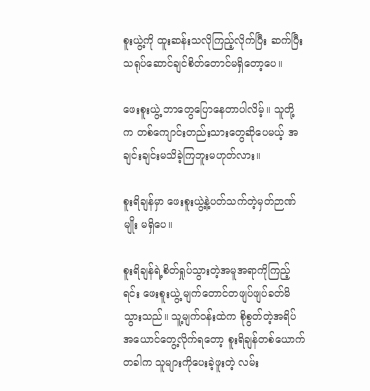စူးယွဲ့ကို ထူးဆန်းသလိုကြည့်လိုက်ပြီး ဆက်ပြီး သရုပ်ဆောင်ချင်စိတ်တောင်မရှိတော့ပေ။

ဖေးစူးယွဲ့ ဘာတွေပြောနေတာပါလိမ့်။ သူတို့က ‌တစ်ကျောင်းတည်းသားတွေဆိုပေမယ့် အချင်းချင်းမသိခဲ့ကြဘူးမဟုတ်လား။

စူးရိချန်မှာ ဖေးစူးယွဲ့နဲ့ပတ်သက်တဲ့မှတ်ဉာဏ်မျိုး မရှိပေ။

စူးရိချန်ရဲ့စိတ်ရှုပ်သွားတဲ့အမူအရာကိုကြည့်ရင်း ဖေးစူးယွဲ့ မျက်တောင်တဖျပ်ဖျပ်ခတ်မိသွားသည်။ သူ့မျက်ဝန်းထဲက စိုစွတ်တဲ့အရိပ်အယောင်တွေ့လိုက်ရတော့ စူးရိချန်တစ်ယောက် တခါက သူများကိုပေးခဲ့ဖူးတဲ့ လမ်း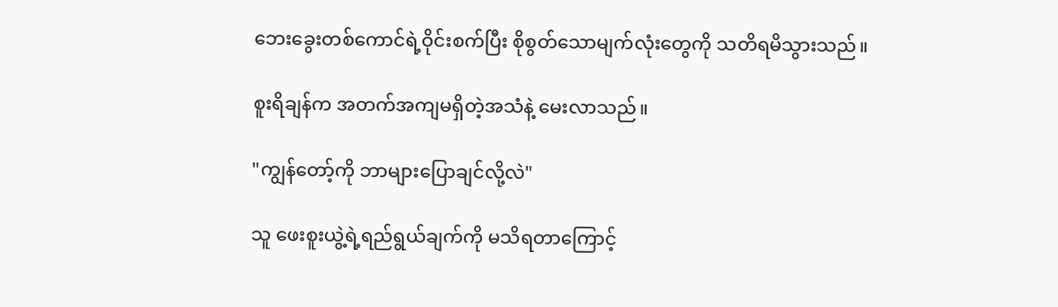ဘေးခွေးတစ်ကောင်ရဲ့ဝိုင်းစက်ပြီး စိုစွတ်သောမျက်လုံးတွေကို သတိရမိသွားသည်။

စူးရိချန်က အတက်အကျမရှိတဲ့အသံနဲ့ မေးလာသည်။

"ကျွန်တော့်ကို ဘာများပြောချင်‌လို့လဲ"

သူ ဖေးစူးယွဲ့ရဲ့ရည်ရွယ်ချက်ကို မသိရတာကြောင့်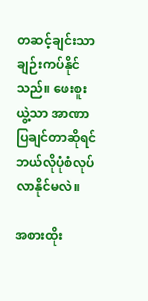တဆင့်ချင်းသာ ချဉ်းကပ်နိုင်သည်။ ဖေးစူးယွဲ့သာ အာဏာပြချင်တာဆိုရင် ဘယ်လိုပုံစံလုပ်လာနိုင်မလဲ။

အစားထိုး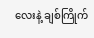လေးနဲ့ ချစ်ကြိုက်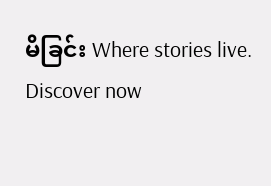မိခြင်း Where stories live. Discover now